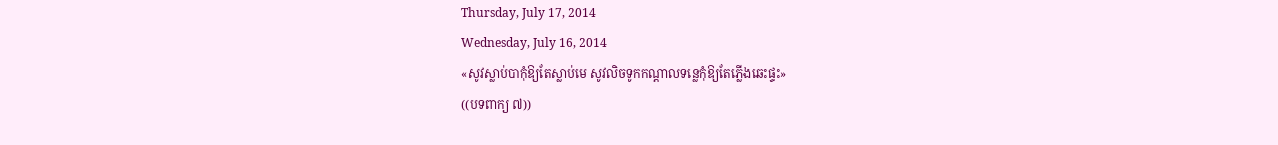Thursday, July 17, 2014
Wednesday, July 16, 2014
«សូវស្លាប់បាកុំឱ្យតែស្លាប់មេ សូវលិចទូកកណ្ដាលទន្លេកុំឱ្យតែភ្លើងឆេះផ្ទះ»
((បទពាក្យ ៧))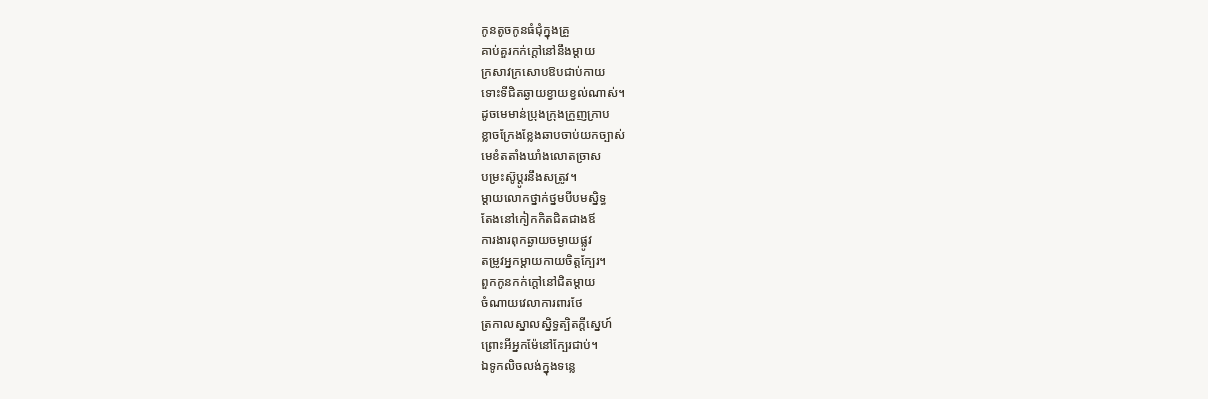កូនតូចកូនធំជុំក្នុងគ្រួ
គាប់គួរកក់ក្ដៅនៅនឹងម្ដាយ
ក្រសាវក្រសោបឱបជាប់កាយ
ទោះទីជិតឆ្ងាយខ្វាយខ្វល់ណាស់។
ដូចមេមាន់ប្រុងក្រុងក្រួញក្រាប
ខ្លាចក្រែងខ្លែងឆាបចាប់យកច្បាស់
មេខំតតាំងឃាំងលោតច្រាស
បម្រះស៊ូប្ដូរនឹងសត្រូវ។
ម្ដាយលោកថ្នាក់ថ្នមបីបមស្និទ្ធ
តែងនៅកៀកកិតជិតជាងឪ
ការងារពុកឆ្ងាយចម្ងាយផ្លូវ
តម្រូវអ្នកម្ដាយកាយចិត្តក្បែរ។
ពួកកូនកក់ក្ដៅនៅជិតម្ដាយ
ចំណាយវេលាការពារថែ
ត្រកាលស្នាលស្និទ្ធត្បិតក្ដីស្នេហ៍
ព្រោះអីអ្នកម៉ែនៅក្បែរជាប់។
ឯទូកលិចលង់ក្នុងទន្លេ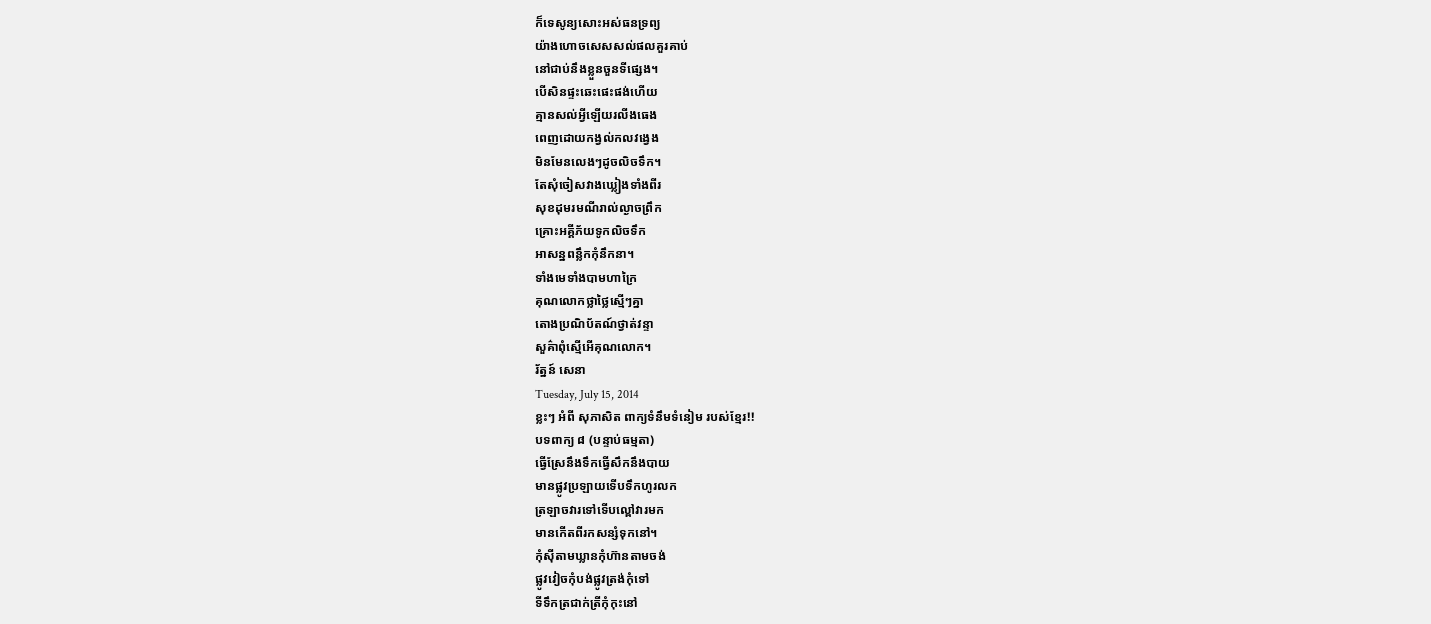ក៏ទេសូន្យសោះអស់ធនទ្រព្យ
យ៉ាងហោចសេសសល់ផលគួរគាប់
នៅជាប់នឹងខ្លួនចួនទីផ្សេង។
បើសិនផ្ទះឆេះផេះផង់ហើយ
គ្មានសល់អ្វីឡើយរលីងធេង
ពេញដោយកង្វល់កលវង្វេង
មិនមែនលេងៗដូចលិចទឹក។
តែសុំចៀសវាងឃ្លៀងទាំងពីរ
សុខដុមរមណីរាល់ល្ងាចព្រឹក
គ្រោះអគ្គីភ័យទូកលិចទឹក
អាសន្នពន្លឹកកុំនឹកនា។
ទាំងមេទាំងបាមហាក្រៃ
គុណលោកថ្លាថ្លៃស្មើៗគ្នា
តោងប្រណិប័តណ៍ថ្វាត់វន្ទា
សួគ៌ាពុំស្មើអើគុណលោក។
រ័ត្នន៍ សេនា
Tuesday, July 15, 2014
ខ្លះៗ អំពី សុភាសិត ពាក្យទំនឹមទំនៀម របស់ខ្មែរ!!
បទពាក្យ ៨ (បន្ទាប់ធម្មតា)
ធ្វើស្រែនឹងទឹកធ្វើសឹកនឹងបាយ
មានផ្លូវប្រឡាយទើបទឹកហូរលក
ត្រឡាចវារទៅទើបល្ពៅវារមក
មានកើតពីរកសន្សំទុកនៅ។
កុំស៊ីតាមឃ្លានកុំហ៊ានតាមចង់
ផ្លូវវៀចកុំបង់ផ្លូវត្រង់កុំទៅ
ទីទឹកត្រជាក់ត្រីកុំកុះនៅ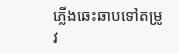ភ្លើងឆេះឆាបទៅតម្រូវ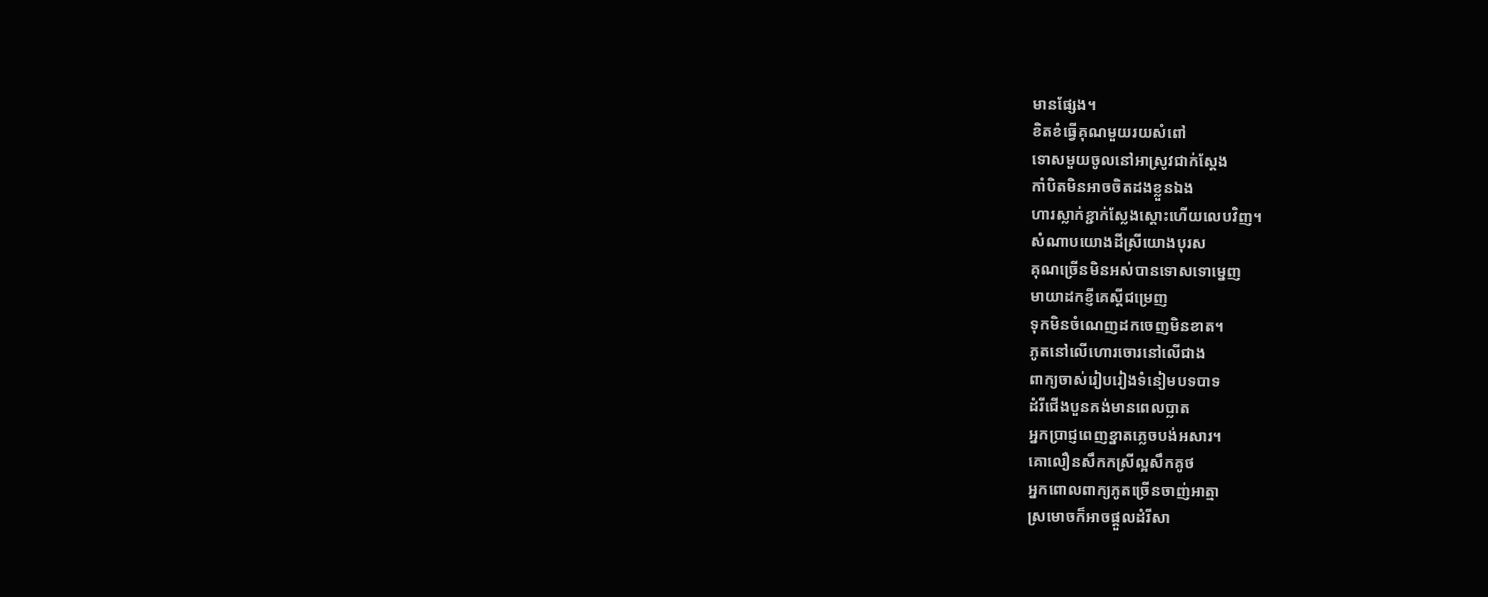មានផ្សែង។
ខិតខំធ្វើគុណមួយរយសំពៅ
ទោសមួយចូលនៅអាស្រូវជាក់ស្ដែង
កាំបិតមិនអាចចិតដងខ្លួនឯង
ហារស្លាក់ខ្ជាក់ស្លែងស្តោះហើយលេបវិញ។
សំណាបយោងដីស្រីយោងបុរស
គុណច្រើនមិនអស់បានទោសទោម្នេញ
មាយាដកខ្ញីគេស្តីជម្រេញ
ទុកមិនចំណេញដកចេញមិនខាត។
ភូតនៅលើហោរចោរនៅលើជាង
ពាក្យចាស់រៀបរៀងទំនៀមបទបាទ
ដំរីជើងបួនគង់មានពេលប្លាត
អ្នកប្រាជ្ញពេញខ្នាតភ្លេចបង់អសារ។
គោលឿនសឹកកស្រីល្អសឹកគូថ
អ្នកពោលពាក្យភូតច្រើនចាញ់អាត្មា
ស្រមោចក៏អាចផ្ដួលដំរីសា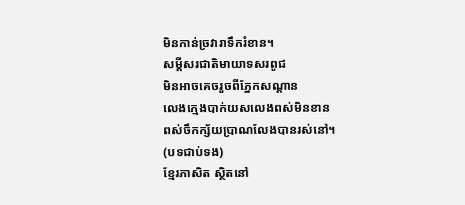មិនកាន់ច្រវារាទឹករំខាន។
សម្តីសរជាតិមាយាទសរពូជ
មិនអាចគេចរួចពីភ្នែកសណ្តាន
លេងក្មេងបាក់យសលេងពស់មិនខាន
ពស់ចឹកក្ស័យប្រាណលែងបានរស់នៅ។
(បទជាប់ទង)
ខ្មែរភាសិត ស្ថិតនៅ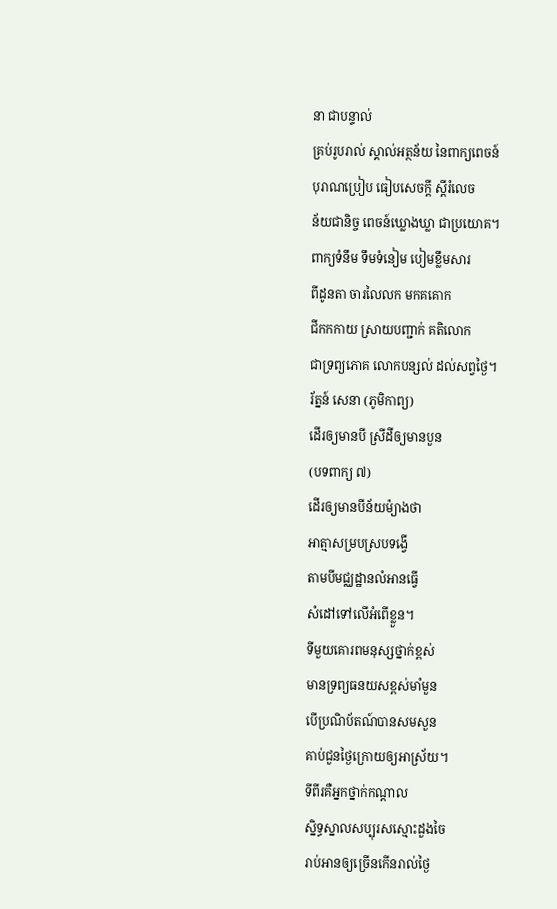នា ជាបន្ទាល់
គ្រប់រូបរាល់ ស្គាល់អត្ថន័យ នៃពាក្យពេចន៍
បុរាណប្រៀប ធៀបសេចក្ដី ស្ដីរំលេច
ន័យជានិច្ច ពេចន៍ឃ្លោងឃ្លា ជាប្រយោគ។
ពាក្យទំនឹម ទឹមទំនៀម បៀមខ្លឹមសារ
ពីដូនតា ចារលៃលក មកគគោក
ជីកកកាយ ស្រាយបញ្ជាក់ គតិលោក
ជាទ្រព្យភោគ លោកបន្សល់ ដល់សព្វថ្ងៃ។
រ័ត្នន៍ សេនា (ភូមិកាព្យ)
ដើរឲ្យមានបី ស្រីដីឲ្យមានបួន
(បទពាក្យ ៧)
ដើរឲ្យមានបីន័យម៉្យាងថា
អាត្មាសម្របស្របទង្វើ
តាមបីមជ្ឈដ្ឋានលំអានធ្វើ
សំដៅទៅលើអំពើខ្លួន។
ទីមួយគោរពមនុស្សថ្នាក់ខ្ពស់
មានទ្រព្យធនយសខ្ពស់មាំមួន
បើប្រណិប័តណ៍បានសមសួន
គាប់ជួនថ្ងៃក្រោយឲ្យអាស្រ័យ។
ទីពីរគឺអ្នកថ្នាក់កណ្ដាល
ស្និទ្ធស្នាលសប្បុរសស្មោះដួងចៃ
រាប់អានឲ្យច្រើនកើនរាល់ថ្ងៃ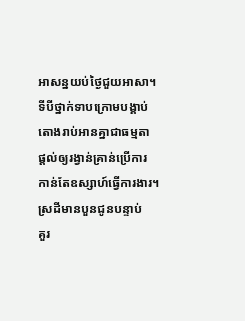អាសន្នយប់ថ្ងៃជួយអាសា។
ទីបីថ្នាក់ទាបក្រោមបង្គាប់
តោងរាប់អានគ្នាជាធម្មតា
ផ្ដល់ឲ្យរង្វាន់គ្រាន់ប្រើការ
កាន់តែឧស្សាហ៍ធ្វើការងារ។
ស្រដីមានបួនជូនបន្ទាប់
គួរ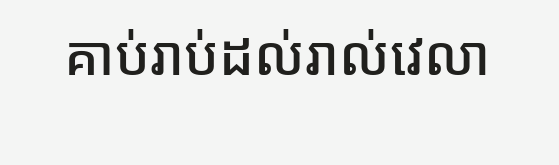គាប់រាប់ដល់រាល់វេលា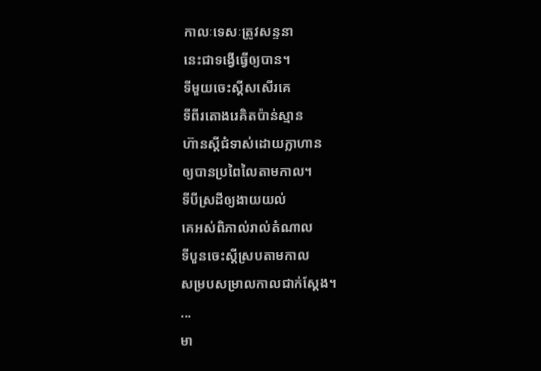កាលៈទេសៈត្រូវសន្ទនា
នេះជាទង្វើធ្វើឲ្យបាន។
ទីមួយចេះស្ដីសសើរគេ
ទីពីរតោងរេគិតប៉ាន់ស្មាន
ហ៊ានស្ដីជំទាស់ដោយក្លាហាន
ឲ្យបានប្រពៃលៃតាមកាល។
ទីបីស្រដីឲ្យងាយយល់
គេអស់ពិភាល់រាល់តំណាល
ទីបួនចេះស្ដីស្របតាមកាល
សម្របសម្រាលកាលជាក់ស្ដែង។
...
មា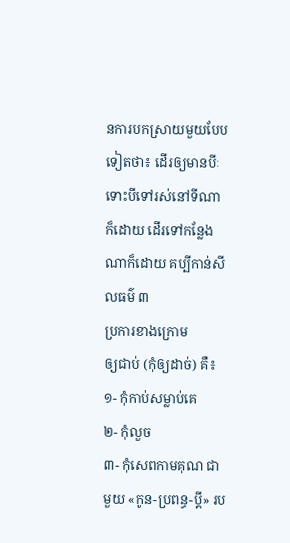នការបកស្រាយមួយបែបទៀតថា៖ ដើរឲ្យមានបីៈ ទោះបីទៅរស់នៅទីណា
ក៏ដោយ ដើរទៅកន្លែងណាក៏ដោយ គប្បីកាន់សីលធម៌ ៣
ប្រការខាងក្រោម
ឲ្យជាប់ (កុំឲ្យដាច់) គឺ៖
១- កុំកាប់សម្លាប់គេ
២- កុំលួច
៣- កុំសេពកាមគុណ ជាមួយ «កូន-ប្រពន្ធ-ប្តី» រប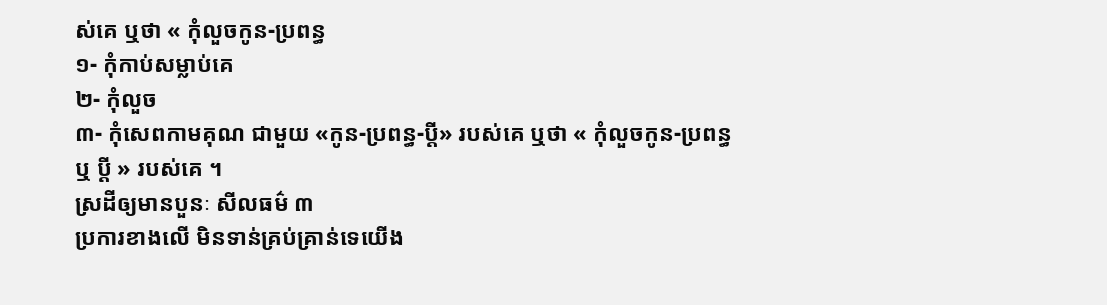ស់គេ ឬថា « កុំលួចកូន-ប្រពន្ធ
១- កុំកាប់សម្លាប់គេ
២- កុំលួច
៣- កុំសេពកាមគុណ ជាមួយ «កូន-ប្រពន្ធ-ប្តី» របស់គេ ឬថា « កុំលួចកូន-ប្រពន្ធ
ឬ ប្តី » របស់គេ ។
ស្រដីឲ្យមានបួនៈ សីលធម៌ ៣
ប្រការខាងលើ មិនទាន់គ្រប់គ្រាន់ទេយើង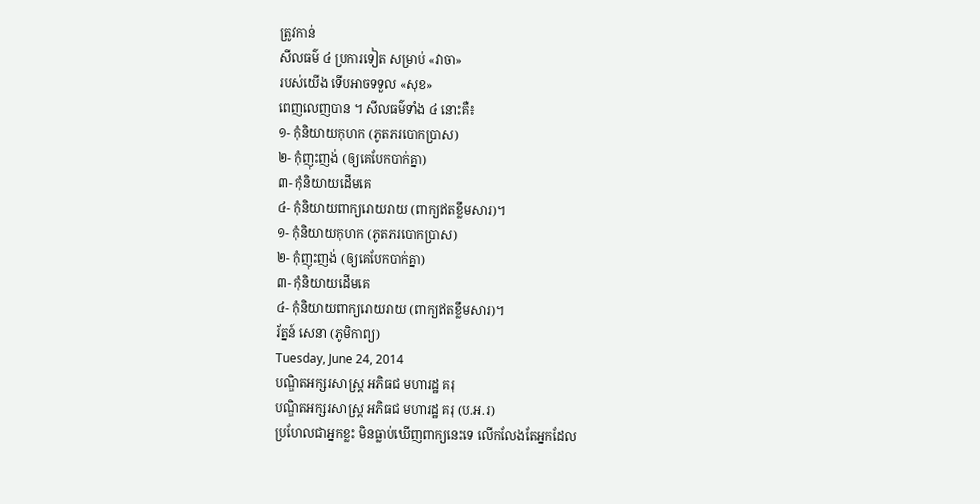ត្រូវកាន់
សីលធម៌ ៤ ប្រការទៀត សម្រាប់ «វាចា»
របស់យើង ទើបអាចទទួល «សុខ»
ពេញលេញបាន ។ សីលធម៌ទាំង ៤ នោះគឺ៖
១- កុំនិយាយកុហក (ភូតភរបោកប្រាស)
២- កុំញុះញង់ (ឲ្យគេបែកបាក់គ្នា)
៣- កុំនិយាយដើមគេ
៤- កុំនិយាយពាក្យរោយរាយ (ពាក្យឥតខ្លឹមសារ)។
១- កុំនិយាយកុហក (ភូតភរបោកប្រាស)
២- កុំញុះញង់ (ឲ្យគេបែកបាក់គ្នា)
៣- កុំនិយាយដើមគេ
៤- កុំនិយាយពាក្យរោយរាយ (ពាក្យឥតខ្លឹមសារ)។
រ័ត្នន៍ សេនា (ភូមិកាព្យ)
Tuesday, June 24, 2014
បណ្ឌិតអក្សរសាស្ត្រ អភិធជ មហារដ្ឋ គរុ
បណ្ឌិតអក្សរសាស្ដ្រ អភិធជ មហារដ្ឋ គរុ (ប.អ.រ)
ប្រហែលជាអ្នកខ្លះ មិនធ្លាប់ឃើញពាក្យនេះទេ លើកលែងតែអ្នកដែល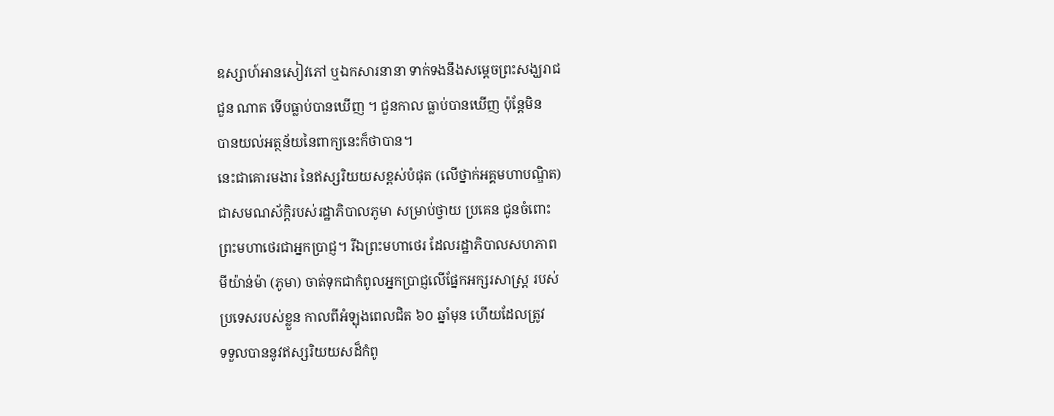ឧស្សាហ៍អានសៀវភៅ ឬឯកសារនានា ទាក់ទងនឹងសម្ដេចព្រះសង្ឃរាជ
ជួន ណាត ទើបធ្លាប់បានឃើញ ។ ជួនកាល ធ្លាប់បានឃើញ ប៉ុន្តែមិន
បានយល់អត្ថន័យនៃពាក្យនេះក៏ថាបាន។
នេះជាគោរមងារ នៃឥស្សរិយយសខ្ពស់បំផុត (លើថ្នាក់អគ្គមហាបណ្ឌិត)
ជាសមណស័ក្ដិរបស់រដ្ឋាភិបាលភូមា សម្រាប់ថ្វាយ ប្រគេន ជូនចំពោះ
ព្រះមហាថេរជាអ្នកប្រាជ្ញ។ រីឯព្រះមហាថេរ ដែលរដ្ឋាភិបាលសហភាព
មីយ៉ាន់ម៉ា (ភូមា) ចាត់ទុកជាកំពូលអ្នកប្រាជ្ញលើផ្នែកអក្សរសាស្ត្រ របស់
ប្រទេសរបស់ខ្លួន កាលពីអំឡុងពេលជិត ៦០ ឆ្នាំមុន ហើយដែលត្រូវ
ទទួលបាននូវឥស្សរិយយសដ៏កំពូ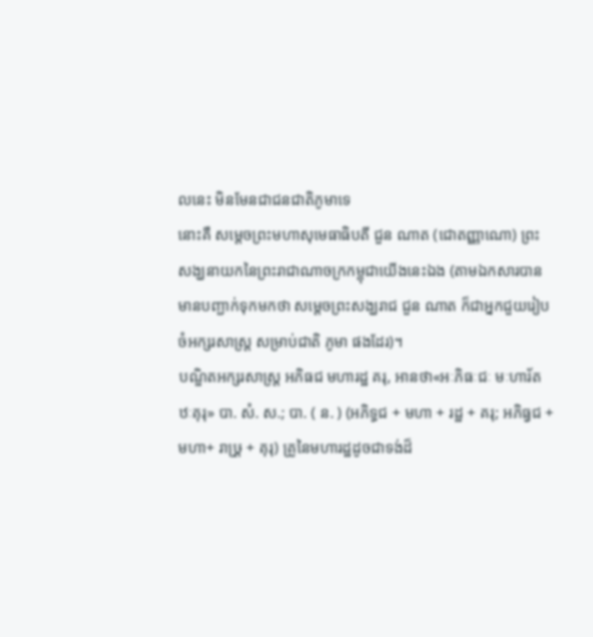លនេះ មិនមែនជាជនជាតិភូមាទេ
នោះគឺ សម្ដេចព្រះមហាសុមេធាធិបតី ជួន ណាត (ជោតញ្ញាណោ) ព្រះ
សង្ឃនាយកនៃព្រះរាជាណាចក្រកម្ពុជាយើងនេះឯង (តាមឯកសារបាន
មានបញ្ជាក់ទុកមកថា សម្ដេចព្រះសង្ឃរាជ ជួន ណាត ក៏ជាអ្នកជួយរៀប
ចំអក្សរសាស្ត្រ សម្រាប់ជាតិ ភូមា ផងដែរ)។
បណ្ឌិតអក្សរសាស្ដ្រ អភិធជ មហារដ្ឋ គរុ, អានថា«អៈភិធៈជៈ មៈហារ័ត
ឋៈគុរុ» បា. សំ. ស.; បា. ( ន. ) (អភិទ្ធជ + មហា + រដ្ឋ + គរុ; អភិធ្វជ +
មហា+ រាឞ្រ្ត + គុរុ) គ្រូនៃមហារដ្ឋដូចជាទង់ដ៏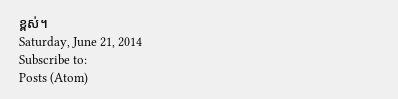ខ្ពស់។
Saturday, June 21, 2014
Subscribe to:
Posts (Atom)